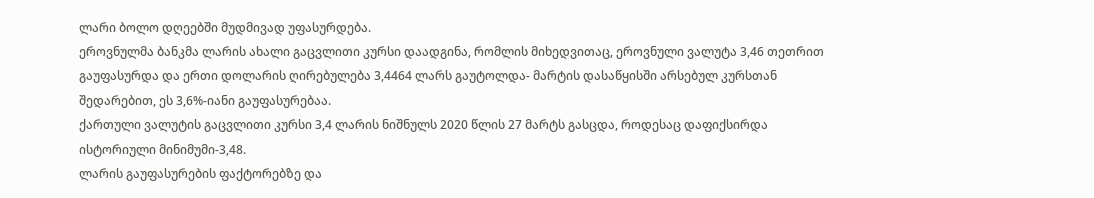ლარი ბოლო დღეებში მუდმივად უფასურდება.
ეროვნულმა ბანკმა ლარის ახალი გაცვლითი კურსი დაადგინა, რომლის მიხედვითაც, ეროვნული ვალუტა 3,46 თეთრით გაუფასურდა და ერთი დოლარის ღირებულება 3,4464 ლარს გაუტოლდა- მარტის დასაწყისში არსებულ კურსთან შედარებით, ეს 3,6%-იანი გაუფასურებაა.
ქართული ვალუტის გაცვლითი კურსი 3,4 ლარის ნიშნულს 2020 წლის 27 მარტს გასცდა, როდესაც დაფიქსირდა ისტორიული მინიმუმი-3,48.
ლარის გაუფასურების ფაქტორებზე და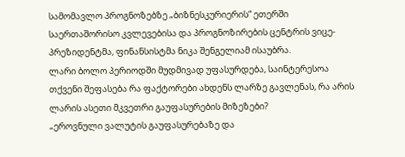სამომავლო პროგნოზებზე „ბიზნესკურიერის“ ეთერში საერთაშორისო კვლევებისა და პროგნოზირების ცენტრის ვიცე-პრეზიდენტმა, ფინანსისტმა ნიკა შენგელიამ ისაუბრა.
ლარი ბოლო პერიოდში მუდმივად უფასურდება, საინტერესოა თქვენი შეფასება რა ფაქტორები ახდენს ლარზე გავლენას, რა არის ლარის ასეთი მკვეთრი გაუფასურების მიზეზები?
„ეროვნული ვალუტის გაუფასურებაზე და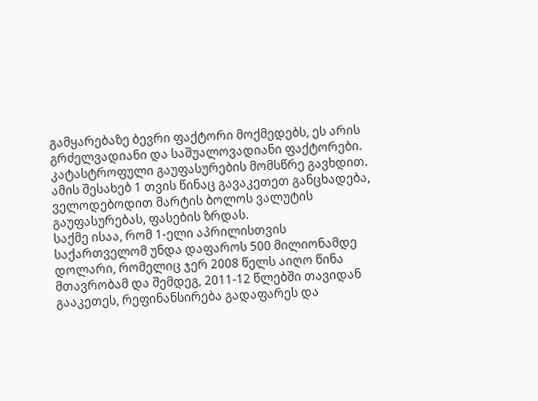გამყარებაზე ბევრი ფაქტორი მოქმედებს, ეს არის გრძელვადიანი და საშუალოვადიანი ფაქტორები.
კატასტროფული გაუფასურების მომსწრე გავხდით. ამის შესახებ 1 თვის წინაც გავაკეთეთ განცხადება, ველოდებოდით მარტის ბოლოს ვალუტის გაუფასურებას, ფასების ზრდას.
საქმე ისაა, რომ 1-ელი აპრილისთვის საქართველომ უნდა დაფაროს 500 მილიონამდე დოლარი, რომელიც ჯერ 2008 წელს აიღო წინა მთავრობამ და შემდეგ, 2011-12 წლებში თავიდან გააკეთეს, რეფინანსირება გადაფარეს და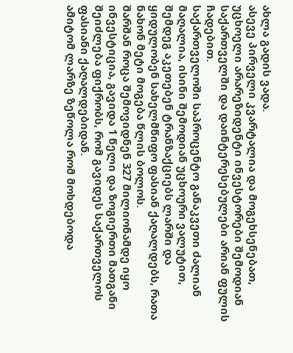ახლა გადის ვადა.
ასევე პირველი კვარტალია და მოგეხსენებათ, უცხოელი არარეზიდენტი ინვესტორები შემოდიან საქართველში და დაინტერესებულები არიან ფულის ჩადებით.
საქართველოში საპროცენტო განაკვეთი ძალიან მაღალია, ისინი შემოდიან უცხოური ვალუტით, შემდეგ აკეთებენ ტრანზაქციებს ლარში და ყიდულობენ სახელმწიფო ფასიან ქაღალდებს, რათა ნახონ მეტი მოგება წლის ბოლოს.
შარშან როცა შემოვიდნენ 327 მილიონამდე იყო ინვესტიცია, გავიდა 1 წელი და ზოგიერთი მათგანი შეიძლება ფიქრობს, რომ გავიდეს საქართველოს ფასიანი ქაღალდებიდან.
ამიტომ ლარზე ზეწოლა რომ მოხდებოდა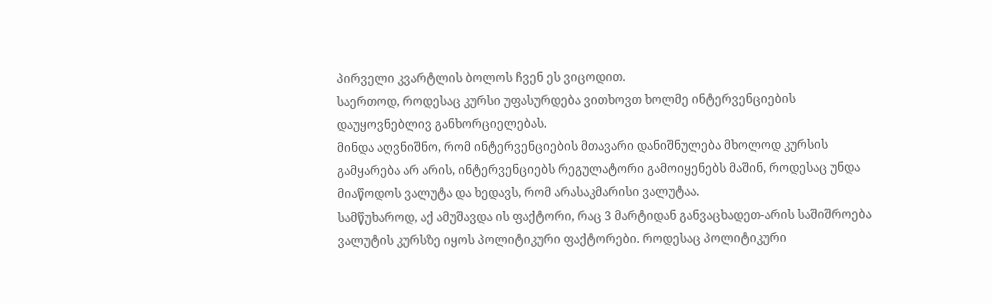პირველი კვარტლის ბოლოს ჩვენ ეს ვიცოდით.
საერთოდ, როდესაც კურსი უფასურდება ვითხოვთ ხოლმე ინტერვენციების დაუყოვნებლივ განხორციელებას.
მინდა აღვნიშნო, რომ ინტერვენციების მთავარი დანიშნულება მხოლოდ კურსის გამყარება არ არის, ინტერვენციებს რეგულატორი გამოიყენებს მაშინ, როდესაც უნდა მიაწოდოს ვალუტა და ხედავს, რომ არასაკმარისი ვალუტაა.
სამწუხაროდ, აქ ამუშავდა ის ფაქტორი, რაც 3 მარტიდან განვაცხადეთ-არის საშიშროება ვალუტის კურსზე იყოს პოლიტიკური ფაქტორები. როდესაც პოლიტიკური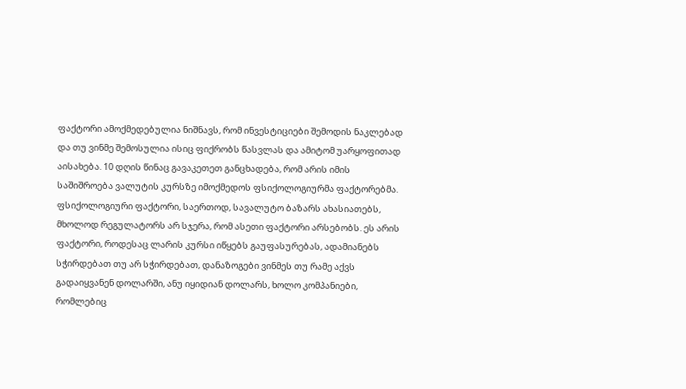ფაქტორი ამოქმედებულია ნიშნავს, რომ ინვესტიციები შემოდის ნაკლებად და თუ ვინმე შემოსულია ისიც ფიქრობს წასვლას და ამიტომ უარყოფითად აისახება. 10 დღის წინაც გავაკეთეთ განცხადება, რომ არის იმის საშიშროება ვალუტის კურსზე იმოქმედოს ფსიქოლოგიურმა ფაქტორებმა.
ფსიქოლოგიური ფაქტორი, საერთოდ, სავალუტო ბაზარს ახასიათებს, მხოლოდ რეგულატორს არ სჯერა, რომ ასეთი ფაქტორი არსებობს. ეს არის ფაქტორი, როდესაც ლარის კურსი იწყებს გაუფასურებას, ადამიანებს სჭირდებათ თუ არ სჭირდებათ, დანაზოგები ვინმეს თუ რამე აქვს გადაიყვანენ დოლარში, ანუ იყიდიან დოლარს, ხოლო კომპანიები, რომლებიც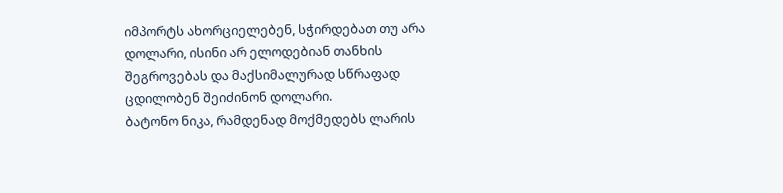იმპორტს ახორციელებენ, სჭირდებათ თუ არა დოლარი, ისინი არ ელოდებიან თანხის შეგროვებას და მაქსიმალურად სწრაფად ცდილობენ შეიძინონ დოლარი.
ბატონო ნიკა, რამდენად მოქმედებს ლარის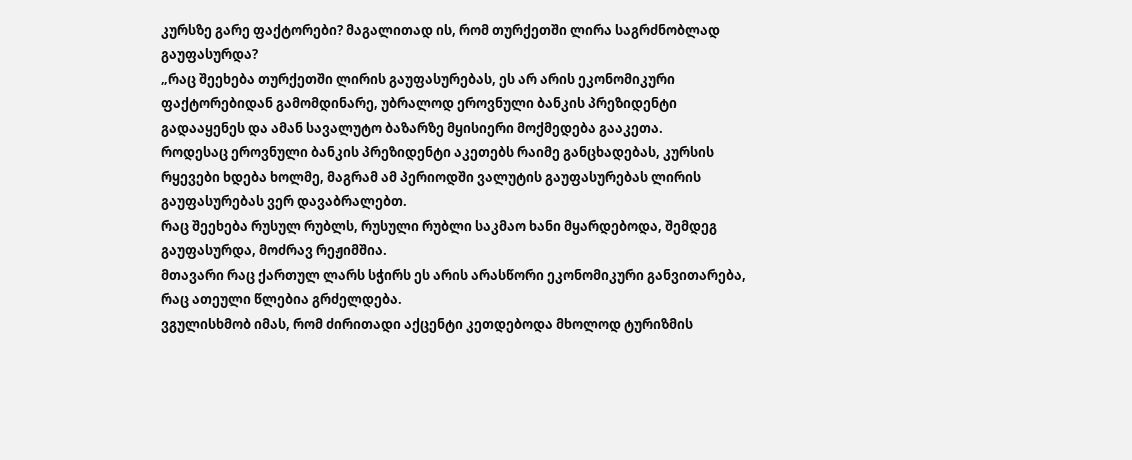კურსზე გარე ფაქტორები? მაგალითად ის, რომ თურქეთში ლირა საგრძნობლად გაუფასურდა?
„რაც შეეხება თურქეთში ლირის გაუფასურებას, ეს არ არის ეკონომიკური ფაქტორებიდან გამომდინარე, უბრალოდ ეროვნული ბანკის პრეზიდენტი გადააყენეს და ამან სავალუტო ბაზარზე მყისიერი მოქმედება გააკეთა.
როდესაც ეროვნული ბანკის პრეზიდენტი აკეთებს რაიმე განცხადებას, კურსის რყევები ხდება ხოლმე, მაგრამ ამ პერიოდში ვალუტის გაუფასურებას ლირის გაუფასურებას ვერ დავაბრალებთ.
რაც შეეხება რუსულ რუბლს, რუსული რუბლი საკმაო ხანი მყარდებოდა, შემდეგ გაუფასურდა, მოძრავ რეჟიმშია.
მთავარი რაც ქართულ ლარს სჭირს ეს არის არასწორი ეკონომიკური განვითარება, რაც ათეული წლებია გრძელდება.
ვგულისხმობ იმას, რომ ძირითადი აქცენტი კეთდებოდა მხოლოდ ტურიზმის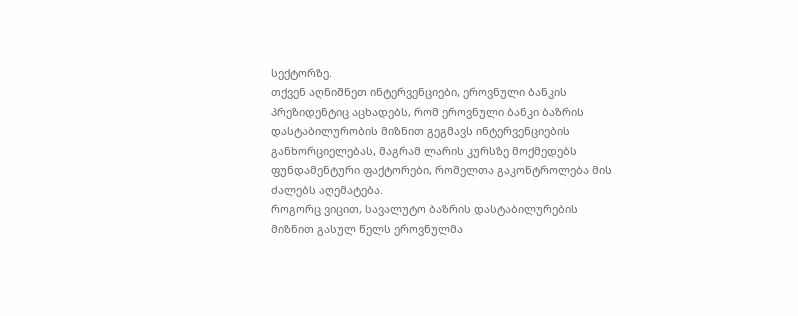სექტორზე.
თქვენ აღნიშნეთ ინტერვენციები, ეროვნული ბანკის პრეზიდენტიც აცხადებს, რომ ეროვნული ბანკი ბაზრის დასტაბილურობის მიზნით გეგმავს ინტერვენციების განხორციელებას, მაგრამ ლარის კურსზე მოქმედებს ფუნდამენტური ფაქტორები, რომელთა გაკონტროლება მის ძალებს აღემატება.
როგორც ვიცით, სავალუტო ბაზრის დასტაბილურების მიზნით გასულ წელს ეროვნულმა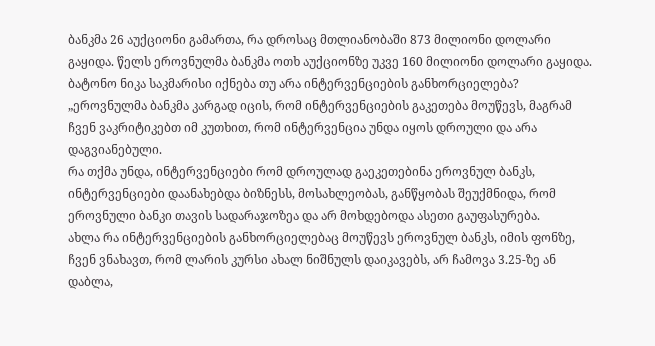ბანკმა 26 აუქციონი გამართა, რა დროსაც მთლიანობაში 873 მილიონი დოლარი გაყიდა. წელს ეროვნულმა ბანკმა ოთხ აუქციონზე უკვე 160 მილიონი დოლარი გაყიდა.
ბატონო ნიკა საკმარისი იქნება თუ არა ინტერვენციების განხორციელება?
„ეროვნულმა ბანკმა კარგად იცის, რომ ინტერვენციების გაკეთება მოუწევს, მაგრამ ჩვენ ვაკრიტიკებთ იმ კუთხით, რომ ინტერვენცია უნდა იყოს დროული და არა დაგვიანებული.
რა თქმა უნდა, ინტერვენციები რომ დროულად გაეკეთებინა ეროვნულ ბანკს, ინტერვენციები დაანახებდა ბიზნესს, მოსახლეობას, განწყობას შეუქმნიდა, რომ ეროვნული ბანკი თავის სადარაჯოზეა და არ მოხდებოდა ასეთი გაუფასურება.
ახლა რა ინტერვენციების განხორციელებაც მოუწევს ეროვნულ ბანკს, იმის ფონზე, ჩვენ ვნახავთ, რომ ლარის კურსი ახალ ნიშნულს დაიკავებს, არ ჩამოვა 3.25-ზე ან დაბლა,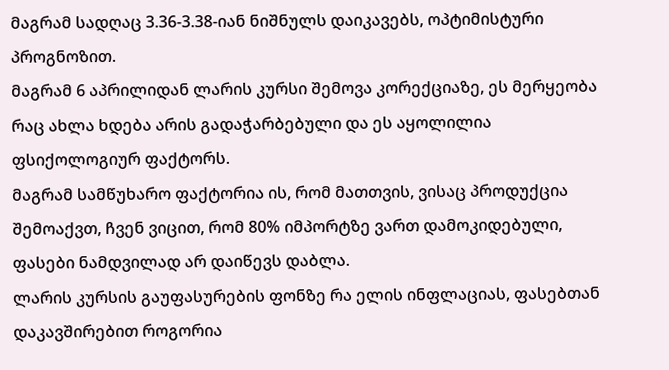მაგრამ სადღაც 3.36-3.38-იან ნიშნულს დაიკავებს, ოპტიმისტური პროგნოზით.
მაგრამ 6 აპრილიდან ლარის კურსი შემოვა კორექციაზე, ეს მერყეობა რაც ახლა ხდება არის გადაჭარბებული და ეს აყოლილია ფსიქოლოგიურ ფაქტორს.
მაგრამ სამწუხარო ფაქტორია ის, რომ მათთვის, ვისაც პროდუქცია შემოაქვთ, ჩვენ ვიცით, რომ 80% იმპორტზე ვართ დამოკიდებული, ფასები ნამდვილად არ დაიწევს დაბლა.
ლარის კურსის გაუფასურების ფონზე რა ელის ინფლაციას, ფასებთან დაკავშირებით როგორია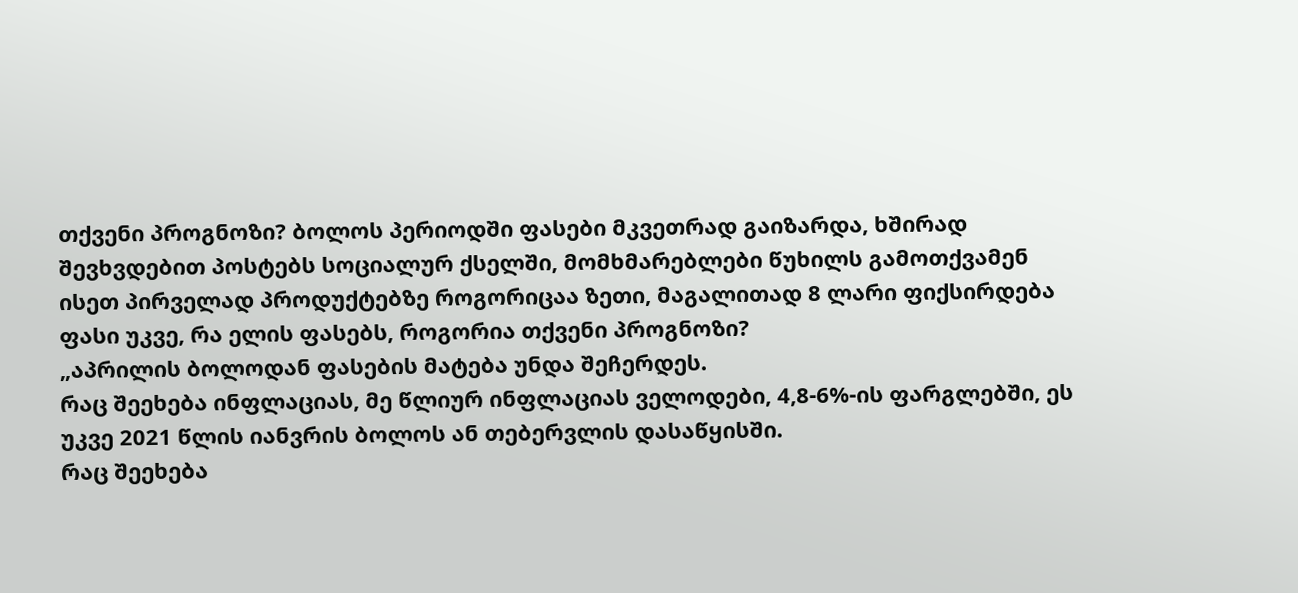თქვენი პროგნოზი? ბოლოს პერიოდში ფასები მკვეთრად გაიზარდა, ხშირად შევხვდებით პოსტებს სოციალურ ქსელში, მომხმარებლები წუხილს გამოთქვამენ ისეთ პირველად პროდუქტებზე როგორიცაა ზეთი, მაგალითად 8 ლარი ფიქსირდება ფასი უკვე, რა ელის ფასებს, როგორია თქვენი პროგნოზი?
„აპრილის ბოლოდან ფასების მატება უნდა შეჩერდეს.
რაც შეეხება ინფლაციას, მე წლიურ ინფლაციას ველოდები, 4,8-6%-ის ფარგლებში, ეს უკვე 2021 წლის იანვრის ბოლოს ან თებერვლის დასაწყისში.
რაც შეეხება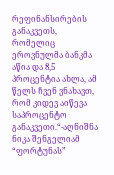რეფინანსირების განაკვეთს, რომელიც ეროვნულმა ბანკმა აწია და 8,5 პროცენტია ახლა, ამ წელს ჩვენ ვნახავთ, რომ კიდევ აიწევა საპროცენტო განაკვეთი.“-აღნიშნა ნიკა შენგელიამ “ფორტუნას”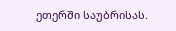ეთერში საუბრისას.